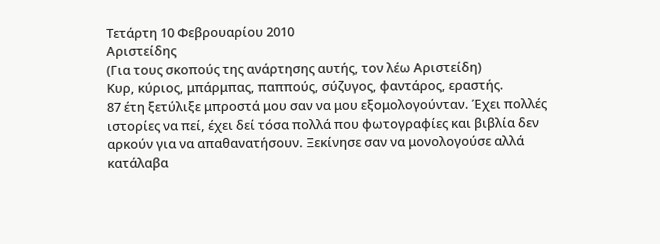Τετάρτη 10 Φεβρουαρίου 2010
Αριστείδης
(Για τους σκοπούς της ανάρτησης αυτής, τον λέω Αριστείδη)
Κυρ, κύριος, μπάρμπας, παππούς, σύζυγος, φαντάρος, εραστής.
87 έτη ξετύλιξε μπροστά μου σαν να μου εξομολογούνταν. Έχει πολλές ιστορίες να πεί, έχει δεί τόσα πολλά που φωτογραφίες και βιβλία δεν αρκούν για να απαθανατήσουν. Ξεκίνησε σαν να μονολογούσε αλλά κατάλαβα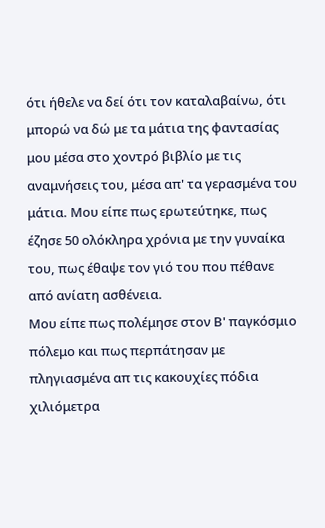ότι ήθελε να δεί ότι τον καταλαβαίνω, ότι μπορώ να δώ με τα μάτια της φαντασίας μου μέσα στο χοντρό βιβλίο με τις αναμνήσεις του, μέσα απ' τα γερασμένα του μάτια. Μου είπε πως ερωτεύτηκε, πως έζησε 50 ολόκληρα χρόνια με την γυναίκα του, πως έθαψε τον γιό του που πέθανε από ανίατη ασθένεια.
Μου είπε πως πολέμησε στον Β' παγκόσμιο πόλεμο και πως περπάτησαν με πληγιασμένα απ τις κακουχίες πόδια χιλιόμετρα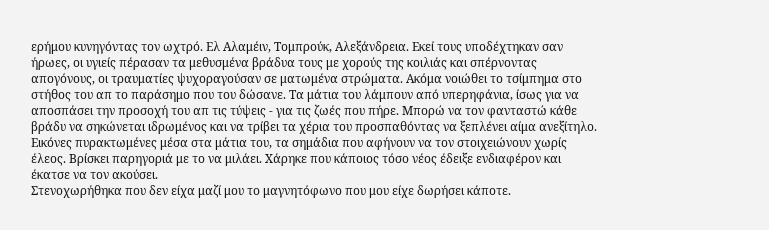ερήμου κυνηγόντας τον ωχτρό. Ελ Αλαμέιν, Τομπρούκ, Αλεξάνδρεια. Εκεί τους υποδέχτηκαν σαν ήρωες, οι υγιείς πέρασαν τα μεθυσμένα βράδυα τους με χορούς της κοιλιάς και σπέρνοντας απογόνους, οι τραυματίες ψυχοραγούσαν σε ματωμένα στρώματα. Ακόμα νοιώθει το τσίμπημα στο στήθος του απ το παράσημο που του δώσανε. Τα μάτια του λάμπουν από υπερηφάνια, ίσως για να αποσπάσει την προσοχή του απ τις τύψεις - για τις ζωές που πήρε. Μπορώ να τον φανταστώ κάθε βράδυ να σηκώνεται ιδρωμένος και να τρίβει τα χέρια του προσπαθόντας να ξεπλένει αίμα ανεξίτηλο. Εικόνες πυρακτωμένες μέσα στα μάτια του, τα σημάδια που αφήνουν να τον στοιχειώνουν χωρίς έλεος. Βρίσκει παρηγοριά με το να μιλάει. Χάρηκε που κάποιος τόσο νέος έδειξε ενδιαφέρον και έκατσε να τον ακούσει.
Στενοχωρήθηκα που δεν είχα μαζί μου το μαγνητόφωνο που μου είχε δωρήσει κάποτε.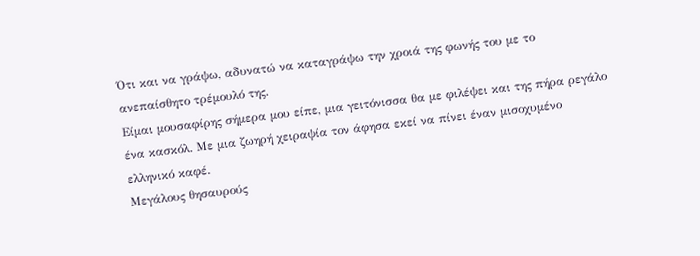Ότι και να γράψω, αδυνατώ να καταγράψω την χροιά της φωνής του με το ανεπαίσθητο τρέμουλό της.
Είμαι μουσαφίρης σήμερα μου είπε, μια γειτόνισσα θα με φιλέψει και της πήρα ρεγάλο ένα κασκόλ. Με μια ζωηρή χειραψία τον άφησα εκεί να πίνει έναν μισοχυμένο ελληνικό καφέ.
Μεγάλους θησαυρούς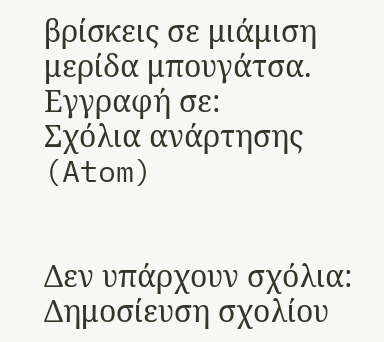βρίσκεις σε μιάμιση μερίδα μπουγάτσα.
Εγγραφή σε:
Σχόλια ανάρτησης (Atom)


Δεν υπάρχουν σχόλια:
Δημοσίευση σχολίου